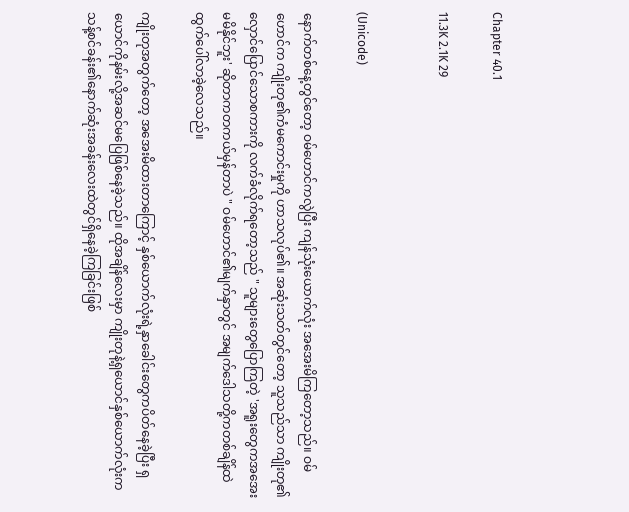Chapter 40.1

11.3K 2.1K 29


(Unicode)

နောက်တစ်နေ့တွင်တော့ ဝမ်ဟောင်ကလွဲပြီး ကျန်သုံးယောက်လုံး အအေးမိကြတော့သည်။ ဝမ်ဟောင်က ကျိုးတု၏ကံမကောင်းမှုကို ဟာသလုပ်၏။ အဆုံးသတ်တွင်တော့ သူသည်သာ ကျိုးတု၏လှောင်ပြောင်သောစကားကို လက်ခံလိုက်ရတော့သည် " သူများတွေပြောကြတဲ့ 'အရူးတွေကအအေးမမိနိုင်ဘူး' ဆိုတာကတကယ်မှန်တာပဲ " ဝမ်ဟောင်၏မျက်နှာတွင် အမျက်ဒေါသတို့ကတစ်ချိန်ထဲ ထွက်ပေါ်လာခဲ့လေသည်။

ကျိုးတုအတွက်တော့ အအေးမိထားတာကြောင့် နှစ်ယောက်လုံးရဲ့နှာခေါင်းတွေကပိတ်နေခဲ့ပြီး ရှယောင်ကိုနမ်းလို့အဆင်မပြေဖြစ်နေခဲ့သည်။ ထိုအချိန်လေးမှာ ကျိုးတုနဲ့ရှယောင်နှစ်ယောက်လုံးက သန့်စင်ခန်း၏နောက်ဆုံးအခန်းလေးထဲတွင်ရှိနေခဲ့ကြခြင်းဖြစ်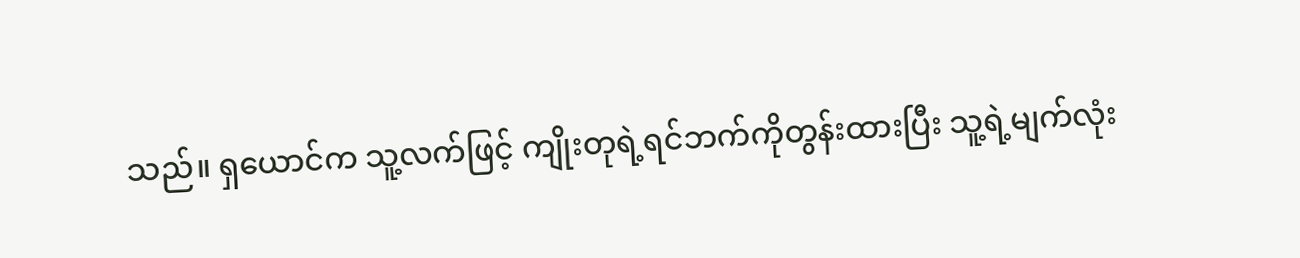သည်။ ရှယောင်က သူ့လက်ဖြင့် ကျိုးတုရဲ့ရင်ဘက်ကိုတွန်းထားပြီး သူ့ရဲ့မျက်လုံး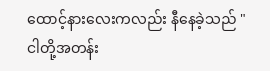ထောင့်နားလေးကလည်း နီနေခဲ့သည် " ငါတို့အတန်း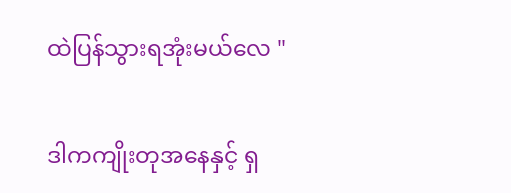ထဲပြန်သွားရအုံးမယ်လေ "

ဒါကကျိုးတုအနေနှင့် ရှ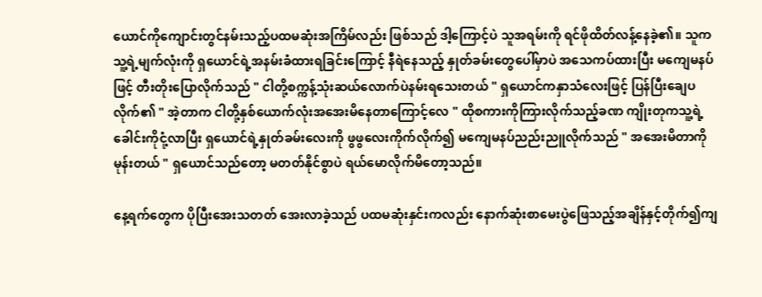ယောင်ကိုကျောင်းတွင်နမ်းသည့်ပထမဆုံးအကြိမ်လည်း ဖြစ်သည် ဒါ့ကြောင့်ပဲ သူအရမ်းကို ရင်ဖိုထိတ်လန့်နေခဲ့၏။ သူက သူ့ရဲ့မျက်လုံးကို ရှယောင်ရဲ့အနမ်းခံထားရခြင်းကြောင့် နီရဲနေသည့် နှုတ်ခမ်းတွေပေါ်မှာပဲ အသေကပ်ထားပြီး မကျေမနပ်ဖြင့် တီးတိုးပြောလိုက်သည် " ငါတို့စက္ကန့်သုံးဆယ်လောက်ပဲနမ်းရသေးတယ် " ရှယောင်ကနှာသံလေးဖြင့် ပြန်ပြီးချေပလိုက်၏ " အဲ့တာက ငါတို့နှစ်ယောက်လုံးအအေးမိနေတာကြောင့်လေ " ထိုစကားကိုကြားလိုက်သည့်ခဏ ကျိုးတုကသူ့ရဲ့ခေါင်းကိုငုံ့လာပြီး ရှယောင်ရဲ့နှုတ်ခမ်းလေးကို ဖွဖွလေးကိုက်လိုက်၍ မကျေမနပ်ညည်းညူလိုက်သည် " အအေးမိတာကိုမုန်းတယ် " ရှယောင်သည်တော့ မတတ်နိုင်စွာပဲ ရယ်မောလိုက်မိတော့သည်။

နေ့ရက်တွေက ပိုပြီးအေးသတတ် အေးလာခဲ့သည် ပထမဆုံးနှင်းကလည်း နောက်ဆုံးစာမေးပွဲဖြေသည့်အချိန်နှင့်တိုက်၍ကျ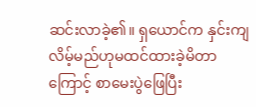ဆင်းလာခဲ့၏။ ရှယောင်က နှင်းကျလိမ့်မည်ဟုမထင်ထားခဲ့မိတာကြောင့် စာမေးပွဲဖြေပြီး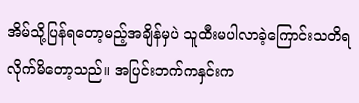အိမ်သို့ပြန်ရတော့မည့်အချိန်မှပဲ သူထီးမပါလာခဲ့ကြောင်းသတိရလိုက်မိတော့သည်။ အပြင်းဘက်ကနှင်းက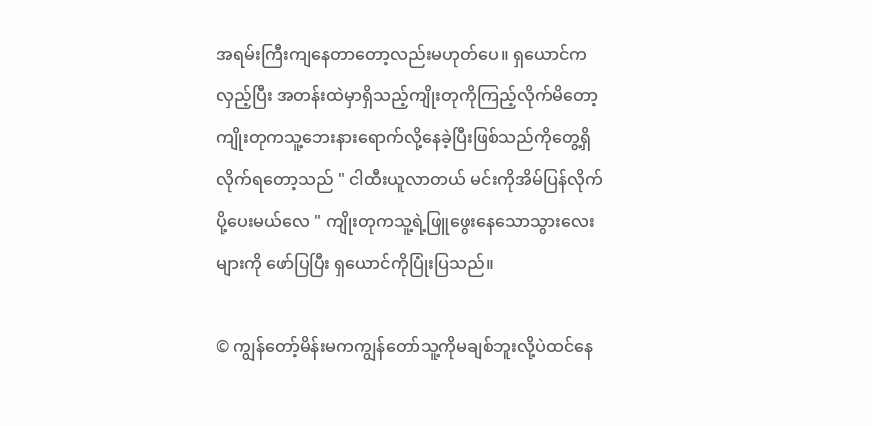အရမ်းကြီးကျနေတာတော့လည်းမဟုတ်ပေ။ ရှယောင်ကလှည့်ပြီး အတန်းထဲမှာရှိသည့်ကျိုးတုကိုကြည့်လိုက်မိတော့ ကျိုးတုကသူ့ဘေးနားရောက်လို့နေခဲ့ပြီးဖြစ်သည်ကိုတွေ့ရှိလိုက်ရတော့သည် " ငါထီးယူလာတယ် မင်းကိုအိမ်ပြန်လိုက်ပို့ပေးမယ်လေ " ကျိုးတုကသူ့ရဲ့ဖြူဖွေးနေသောသွားလေးများကို ဖော်ပြပြီး ရှယောင်ကိုပြုံးပြသည်။

© ကျွန်တော့်မိန်းမကကျွန်တော်သူ့ကိုမချစ်ဘူးလို့ပဲထင်နေ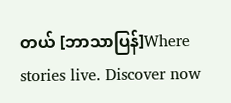တယ် [ဘာသာပြန်]Where stories live. Discover now